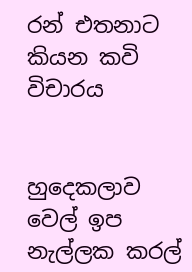රන් එතනාට කියන කවි විචාරය


හුදෙකලාව වෙල් ඉප නැල්ලක කරල්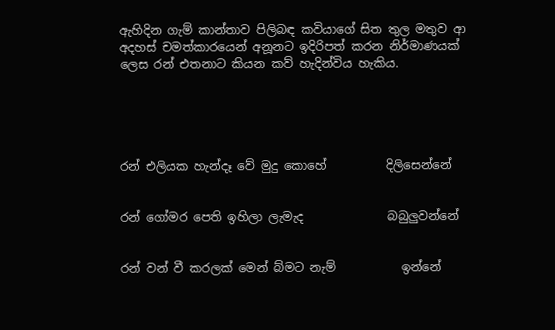ඇහිදින ගැම් කාන්තාව පිලිබඳ කවියාගේ සිත තුල මතුව ආ අදහස් චමත්කාරයෙන් අනූනට ඉදිරිපත් කරන නිර්මාණයක් ලෙස රන් එතනාට කියන කව් හැදින්විය හැකිය.





රන් එලියක හැන්දෑ වේ මුදු කොහේ          දිලිසෙන්නේ


රන් ගෝමර පෙති ඉහිලා ලැමැද              බබුලුවන්නේ


රන් වන් වී කරලක් මෙන් බ්මට නැම්           ඉන්නේ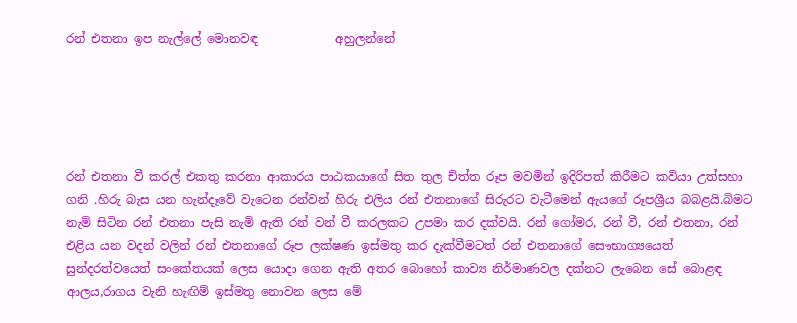රන් එතනා ඉප නැල්ලේ මොනවඳ             අහුලන්නේ





රන් එතනා වී කරල් එකතු කරනා ආකාරය පාඨකයාගේ සිත තුල ච්ත්ත රූප මවමින් ඉදිරිපත් කිරීමට කවියා උත්සහා ගනි .හිරු බැස යන හැන්දෑවේ වැටෙන රන්වන් හිරු එලිය රන් එතනාගේ සිරුරට වැටීමෙන් ඇයගේ රූපශ්‍රීය බබළයි.බිමට නැම් සිටින රන් එතනා පැසි නැමි ඇති රන් වන් වී කරලකට උපමා කර දක්වයි. රන් ගෝමර, රන් වී, රන් එතනා, රන් එළිය යන වදන් වලින් රන් එතනාගේ රූප ලක්ෂණ ඉස්මතු කර දැක්වීමටත් රන් එතනාගේ සෞභාග්‍යයෙත් සුන්දරත්වයෙත් සංකේතයක් ලෙස යොදා ගෙන ඇති අතර බොහෝ කාව්‍ය නිර්මාණවල දක්නට ලැබෙන සේ බොළඳ ආලය,රාගය වැනි හැඟිම් ඉස්මතු නොවන ලෙස මේ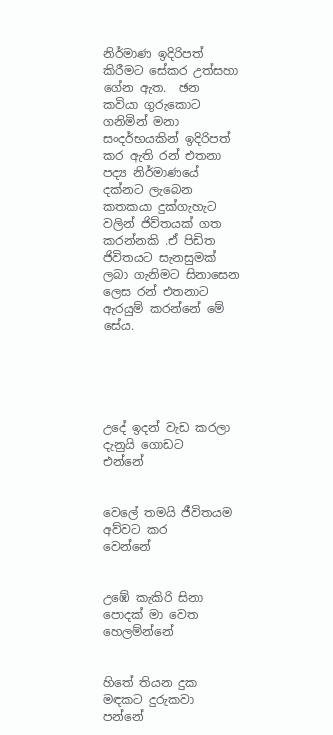නිර්මාණ ඉදිරිපත් කිරීමට සේකර උත්සහා ගේන ඇත.  ඡන කවියා ගුරුකොට ගනිමින් මනා සංදර්භයකින් ඉදිරිපත් කර ඇති රන් එතනා පද්‍ය නිර්මාණයේ දක්නට ලැබෙන කතකයා දුක්ගැහැට වලින් ජිව්තයක් ගත කරන්නකි .ඒ පිඩිත ජිවිතයට සැනසුමක් ලබා ගැනිමට සිනාසෙන ලෙස රන් එතනාට ඇරයුම් කරන්නේ මේ සේය.





උදේ ඉදන් වැඩ කරලා දැනුයි ගොඩට      එන්නේ


වෙලේ තමයි ජීවිතය‍ම අව්වට කර‍         වෙන්නේ


උඹේ කැකිරි සිනා පොදක් මා වෙත    හෙලම්න්නේ


හිතේ තියන දුක මඳකට දුරුකවා             පන්නේ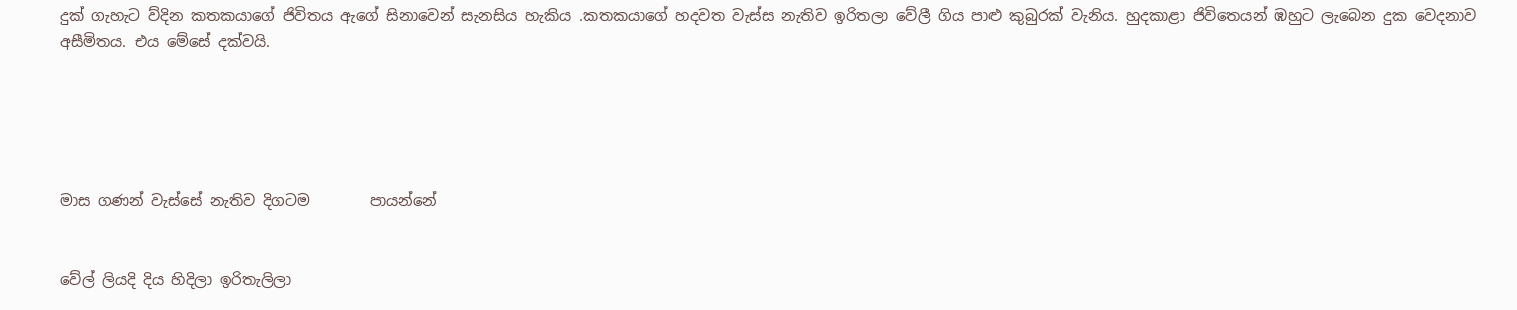දුක් ගැහැට ව්දින කතකයාගේ ජිවිතය ඇගේ සිනාවෙන් සැනසිය හැකිය .කතකය‍ාගේ හදවත වැස්ස නැතිව ඉරිතලා වේලී ගිය පාළු කුබුරක් වැනිය. හුදකාළා ජිවිතෙයන් ඹහුට ලැබෙන දුක වෙදනාව අසීමිතය. එය මේසේ දක්වයි.





මාස ගණන් වැස්සේ නැතිව දිගටම        පායන්නේ


වේල් ලියදි දිය හිදිලා ඉරිතැලිලා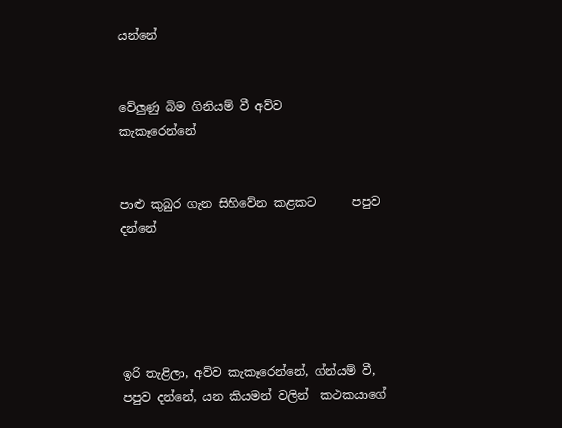යන්නේ


වේලුණු බිම ගිනියම් වී අව්ව           කැකෑරෙන්නේ


පාළු කුබුර ගැන සිහිවේන කළකට      පපුව දන්නේ





ඉරි තැළිලා, අව්ව කැකෑරෙන්නේ, ග්න්යම් වී, පපුව දන්නේ, යන කියමන් වලින්  කථකයාගේ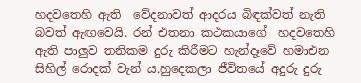හදවතෙහි ඇති  වේදනාවත් ආදරය බිඳක්වත් නැති බවත් ඇඟවෙයි. රන් එතනා කථකයාගේ  හදවතෙහි ඇති පාලුව තනිකම දුරු කිරීමට හැන්දෑවේ හමාඑන සිහිල් රොදක් වැන් ය.හුදෙකලා ජීවිතයේ අදුරු දුරු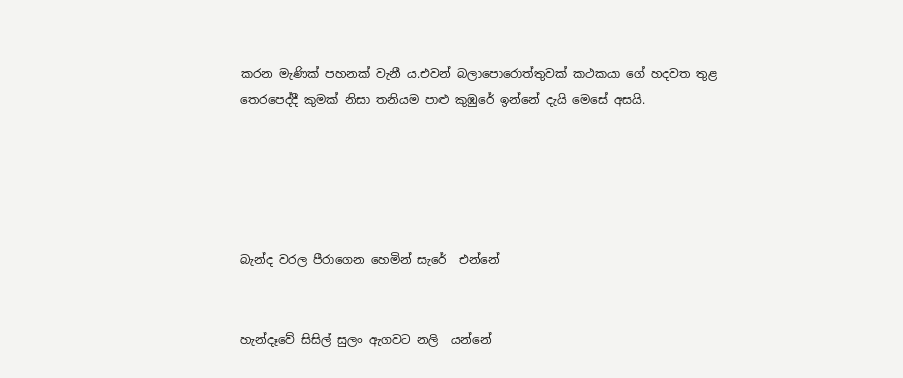කරන මැණික් පහනක් වැනී ය.එවන් බලාපොරොත්තුවක් කථකයා ගේ හදවත තුළ තෙරපෙද්දී කුමක් නිසා තනියම පාළු කුඹුරේ ඉන්නේ දැයි මෙසේ අසයි.





බැන්ද වරල පීරාගෙන හෙමින් සැරේ  එන්නේ


හැන්දෑවේ සිසිල් සුලං ඇගවට නලි  යන්නේ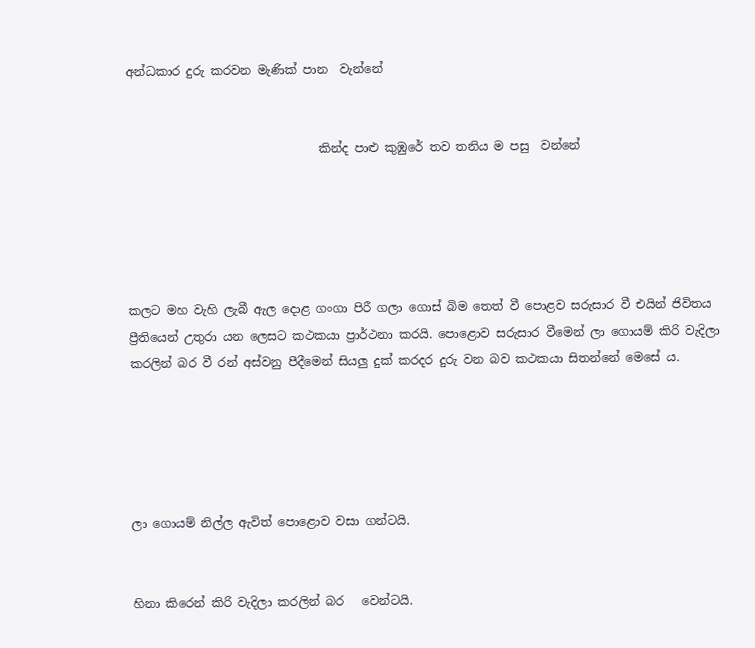අන්ධකාර දුරු කරවන මැණික් පාන  වැන්නේ


                                කින්ද පාළු කුඹුරේ තව තනිය ම පසු  වන්නේ





කලට මහ වැහි ලැබී ඇල දොළ ගංගා පිරී ගලා ගොස් බිම තෙත් වී පොළව සරුසාර වී එයින් ජිවිතය ප්‍රීතියෙන් උතුරා යන ලෙසට කථකයා ප්‍රාර්ථනා කරයි. පොළොව සරුසාර වීමෙන් ලා ගොයම් කිරි වැදිලා කරලින් බර වී රන් අස්වනු පීදීමෙන් සියලු දුක් කරදර දුරු වන බව කථකයා සිතන්නේ මෙසේ ය.





ලා ගොයම් නිල්ල ඇවිත් පොළොව වසා ගන්ටයි.


හිනා කිරෙන් කිරි වැදිලා කරලින් බර   වෙන්ටයි.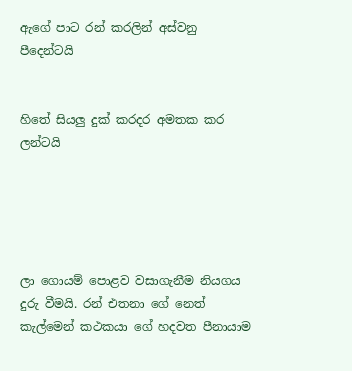ඇගේ පාට රන් කරලින් අස්වනු        පීදෙන්ටයි


හිතේ සියලු දුක් කරදර අමතක කර    ලන්ටයි





ලා ගොයම් පොළව වසාගැනීම නියගය දුරු වීමයි. රන් එතනා ගේ නෙත් කැල්මෙන් කථකයා ගේ හදවත පීනායාම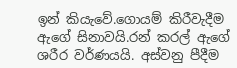ඉන් කියැවේ.ගොයම් කිරීවැදීම ඇගේ සිනාවයි.රන් කරල් ඇගේ ශරීර වර්ණයයි. අස්වනු පීදීම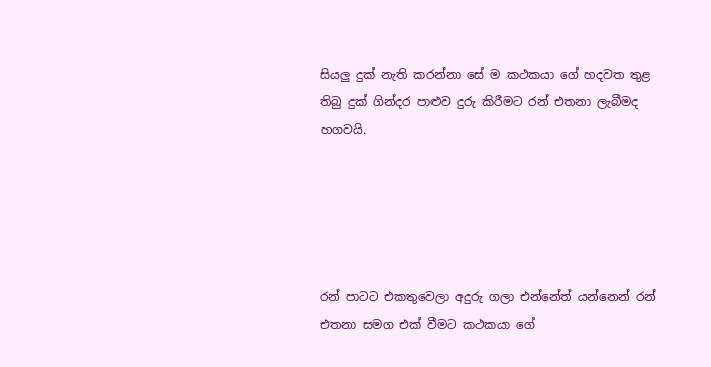සියලු දුක් නැති කරන්නා සේ ම කථකයා ගේ හදවත තුළ තිබු දුක් ගින්දර පාළුව දුරු කිරීමට රන් එතනා ලැබීමද හගවයි.





රන් පාටට එකතුවෙලා අදුරු ගලා එන්නේත් යන්නෙන් රන් එතනා සමග එක් වීමට කථකයා ගේ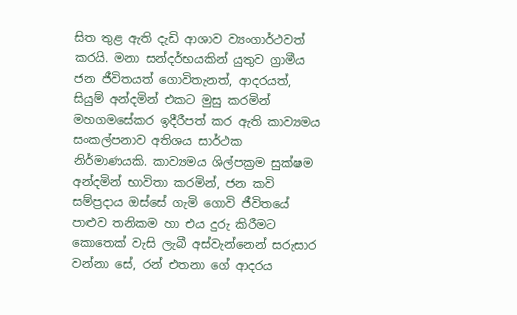සිත තුළ ඇති දැඩි ආශාව ව්‍යංගාර්ථවත් කරයි. මනා සන්දර්භයකින් යුතුව ග්‍රාමීය ජන ජීවිතයත් ගොවිතැනත්, ආදරයත්, සියුම් අන්දමින් එකට මුසු කරමින් මහගමසේකර ඉදීරීපත් කර ඇති කාව්‍යමය සංකල්පනාව අතිශය සාර්ථක නිර්මාණයකි. කාව්‍යමය ශිල්පක්‍රම සුක්ෂම අන්දමින් භාවිතා කරමින්, ජන කවි සම්ප්‍රදාය ඔස්සේ ගැමි ගොවි ජීවිතයේ පාළුව තනිකම හා එය දුරු කිරීමට කොතෙක් වැසි ලැබී අස්වැන්නෙන් සරුසාර වන්නා සේ, රන් එතනා ගේ ආදරය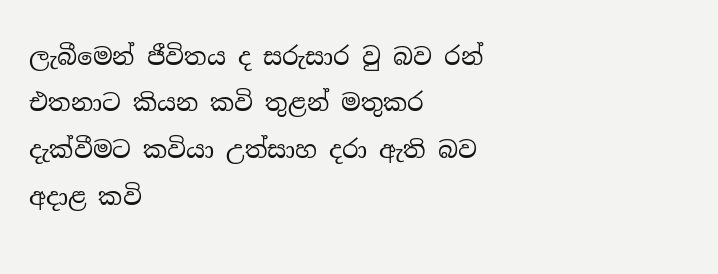ලැබීමෙන් ජීවිතය ද සරුසාර වු බව රන් එතනාට කියන කවි තුළන් මතුකර දැක්වීමට කවියා උත්සාහ දරා ඇති බව අදාළ කවි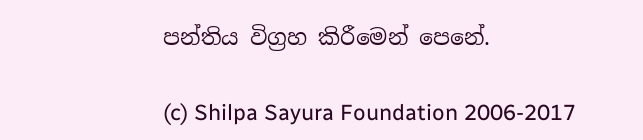පන්තිය විග්‍රහ කිරීමෙන් පෙනේ.

(c) Shilpa Sayura Foundation 2006-2017